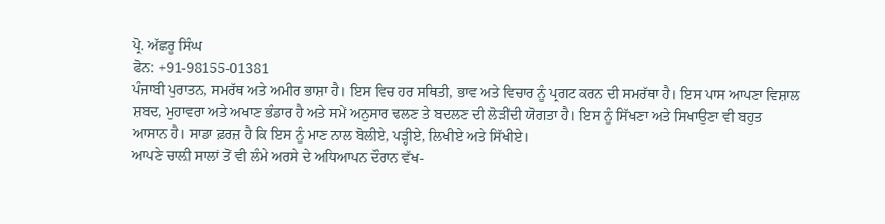ਪ੍ਰੋ. ਅੱਛਰੂ ਸਿੰਘ
ਫੋਨ: +91-98155-01381
ਪੰਜਾਬੀ ਪੁਰਾਤਨ, ਸਮਰੱਥ ਅਤੇ ਅਮੀਰ ਭਾਸ਼ਾ ਹੈ। ਇਸ ਵਿਚ ਹਰ ਸਥਿਤੀ, ਭਾਵ ਅਤੇ ਵਿਚਾਰ ਨੂੰ ਪ੍ਰਗਟ ਕਰਨ ਦੀ ਸਮਰੱਥਾ ਹੈ। ਇਸ ਪਾਸ ਆਪਣਾ ਵਿਸ਼ਾਲ ਸ਼ਬਦ, ਮੁਹਾਵਰਾ ਅਤੇ ਅਖਾਣ ਭੰਡਾਰ ਹੈ ਅਤੇ ਸਮੇਂ ਅਨੁਸਾਰ ਢਲਣ ਤੇ ਬਦਲਣ ਦੀ ਲੋੜੀਂਦੀ ਯੋਗਤਾ ਹੈ। ਇਸ ਨੂੰ ਸਿੱਖਣਾ ਅਤੇ ਸਿਖਾਉਣਾ ਵੀ ਬਹੁਤ ਆਸਾਨ ਹੈ। ਸਾਡਾ ਫ਼ਰਜ਼ ਹੈ ਕਿ ਇਸ ਨੂੰ ਮਾਣ ਨਾਲ ਬੋਲੀਏ, ਪੜ੍ਹੀਏ, ਲਿਖੀਏ ਅਤੇ ਸਿੱਖੀਏ।
ਆਪਣੇ ਚਾਲ਼ੀ ਸਾਲਾਂ ਤੋਂ ਵੀ ਲੰਮੇ ਅਰਸੇ ਦੇ ਅਧਿਆਪਨ ਦੌਰਾਨ ਵੱਖ-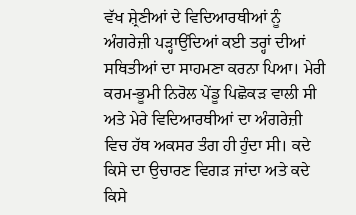ਵੱਖ ਸ਼੍ਰੇਣੀਆਂ ਦੇ ਵਿਦਿਆਰਥੀਆਂ ਨੂੰ ਅੰਗਰੇਜ਼ੀ ਪੜ੍ਹਾਉਂਦਿਆਂ ਕਈ ਤਰ੍ਹਾਂ ਦੀਆਂ ਸਥਿਤੀਆਂ ਦਾ ਸਾਹਮਣਾ ਕਰਨਾ ਪਿਆ। ਮੇਰੀ ਕਰਮ-ਭੂਮੀ ਨਿਰੋਲ ਪੇਂਡੂ ਪਿਛੋਕੜ ਵਾਲੀ ਸੀ ਅਤੇ ਮੇਰੇ ਵਿਦਿਆਰਥੀਆਂ ਦਾ ਅੰਗਰੇਜ਼ੀ ਵਿਚ ਹੱਥ ਅਕਸਰ ਤੰਗ ਹੀ ਹੁੰਦਾ ਸੀ। ਕਦੇ ਕਿਸੇ ਦਾ ਉਚਾਰਣ ਵਿਗੜ ਜਾਂਦਾ ਅਤੇ ਕਦੇ ਕਿਸੇ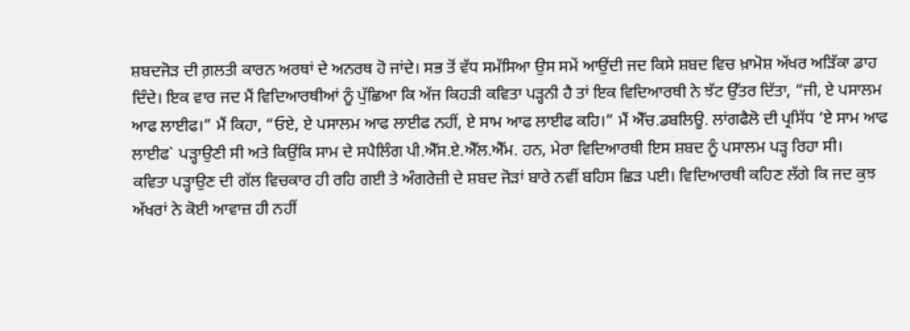ਸ਼ਬਦਜੋੜ ਦੀ ਗ਼ਲਤੀ ਕਾਰਨ ਅਰਥਾਂ ਦੇ ਅਨਰਥ ਹੋ ਜਾਂਦੇ। ਸਭ ਤੋਂ ਵੱਧ ਸਮੱਸਿਆ ਉਸ ਸਮੇਂ ਆਉਂਦੀ ਜਦ ਕਿਸੇ ਸ਼ਬਦ ਵਿਚ ਖ਼ਾਮੋਸ਼ ਅੱਖਰ ਅੜਿੱਕਾ ਡਾਹ ਦਿੰਦੇ। ਇਕ ਵਾਰ ਜਦ ਮੈਂ ਵਿਦਿਆਰਥੀਆਂ ਨੂੰ ਪੁੱਛਿਆ ਕਿ ਅੱਜ ਕਿਹੜੀ ਕਵਿਤਾ ਪੜ੍ਹਨੀ ਹੈ ਤਾਂ ਇਕ ਵਿਦਿਆਰਥੀ ਨੇ ਝੱਟ ਉੱਤਰ ਦਿੱਤਾ, “ਜੀ, ਏ ਪਸਾਲਮ ਆਫ ਲਾਈਫ।” ਮੈਂ ਕਿਹਾ, “ਓਏ, ਏ ਪਸਾਲਮ ਆਫ ਲਾਈਫ ਨਹੀਂ, ਏ ਸਾਮ ਆਫ ਲਾਈਫ ਕਹਿ।” ਮੈਂ ਐੱਚ.ਡਬਲਿਊ. ਲਾਂਗਫੈਲੋ ਦੀ ਪ੍ਰਸਿੱਧ ‘ਏ ਸਾਮ ਆਫ ਲਾਈਫ` ਪੜ੍ਹਾਉਣੀ ਸੀ ਅਤੇ ਕਿਉਂਕਿ ਸਾਮ ਦੇ ਸਪੈਲਿੰਗ ਪੀ.ਐੱਸ.ਏ.ਐੱਲ.ਐੱਮ. ਹਨ, ਮੇਰਾ ਵਿਦਿਆਰਥੀ ਇਸ ਸ਼ਬਦ ਨੂੰ ਪਸਾਲਮ ਪੜ੍ਹ ਰਿਹਾ ਸੀ।
ਕਵਿਤਾ ਪੜ੍ਹਾਉਣ ਦੀ ਗੱਲ ਵਿਚਕਾਰ ਹੀ ਰਹਿ ਗਈ ਤੇ ਅੰਗਰੇਜ਼ੀ ਦੇ ਸ਼ਬਦ ਜੋੜਾਂ ਬਾਰੇ ਨਵੀਂ ਬਹਿਸ ਛਿੜ ਪਈ। ਵਿਦਿਆਰਥੀ ਕਹਿਣ ਲੱਗੇ ਕਿ ਜਦ ਕੁਝ ਅੱਖਰਾਂ ਨੇ ਕੋਈ ਆਵਾਜ਼ ਹੀ ਨਹੀਂ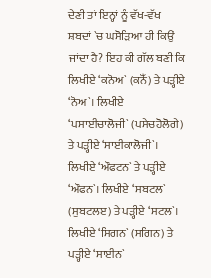ਦੇਣੀ ਤਾਂ ਇਨ੍ਹਾਂ ਨੂੰ ਵੱਖ-ਵੱਖ ਸ਼ਬਦਾਂ `ਚ ਘਸੋੜਿਆ ਹੀ ਕਿਉਂ ਜਾਂਦਾ ਹੈ? ਇਹ ਕੀ ਗੱਲ ਬਣੀ ਕਿ ਲਿਖੀਏ ‘ਕਨੋਅ` (ਕਨੋੱ) ਤੇ ਪੜ੍ਹੀਏ ‘ਨੋਅ`। ਲਿਖੀਏ ‘ਪਸਾਈਚਾਲੋਜੀ` (ਪਸੇਚਹੋਲੋਗੇ) ਤੇ ਪੜ੍ਹੀਏ ‘ਸਾਈਕਾਲੋਜੀ`। ਲਿਖੀਏ ‘ਔਫਟਨ` ਤੇ ਪੜ੍ਹੀਏ ‘ਔਫਨ`। ਲਿਖੀਏ ‘ਸਬਟਲ` (ਸੁਬਟਲੲ) ਤੇ ਪੜ੍ਹੀਏ ‘ਸਟਲ`। ਲਿਖੀਏ ‘ਸਿਗਨ` (ਸਗਿਨ) ਤੇ ਪੜ੍ਹੀਏ ‘ਸਾਈਨ`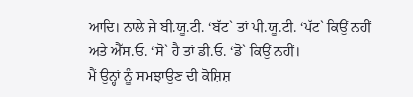ਆਦਿ। ਨਾਲੇ ਜੇ ਬੀ.ਯੂ.ਟੀ. ‘ਬੱਟ` ਤਾਂ ਪੀ.ਯੂ.ਟੀ. ‘ਪੱਟ` ਕਿਉਂ ਨਹੀਂ ਅਤੇ ਐੱਸ.ਓ. ‘ਸੋ` ਹੈ ਤਾਂ ਡੀ.ਓ. ‘ਡੋ` ਕਿਉਂ ਨਹੀਂ।
ਮੈਂ ਉਨ੍ਹਾਂ ਨੂੰ ਸਮਝਾਉਣ ਦੀ ਕੋਸ਼ਿਸ਼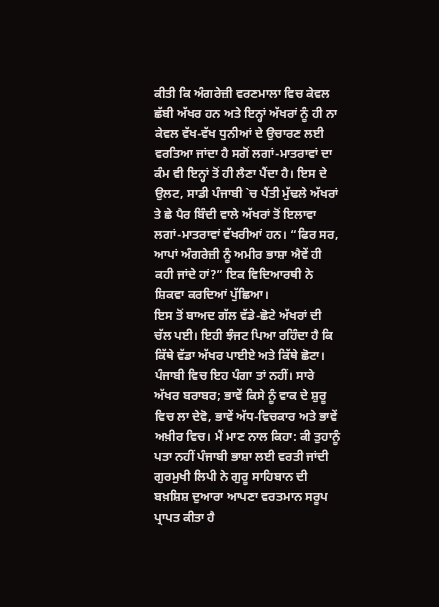ਕੀਤੀ ਕਿ ਅੰਗਰੇਜ਼ੀ ਵਰਣਮਾਲਾ ਵਿਚ ਕੇਵਲ ਛੱਬੀ ਅੱਖਰ ਹਨ ਅਤੇ ਇਨ੍ਹਾਂ ਅੱਖਰਾਂ ਨੂੰ ਹੀ ਨਾ ਕੇਵਲ ਵੱਖ-ਵੱਖ ਧੁਨੀਆਂ ਦੇ ਉਚਾਰਣ ਲਈ ਵਰਤਿਆ ਜਾਂਦਾ ਹੈ ਸਗੋਂ ਲਗਾਂ-ਮਾਤਰਾਵਾਂ ਦਾ ਕੰਮ ਵੀ ਇਨ੍ਹਾਂ ਤੋਂ ਹੀ ਲੈਣਾ ਪੈਂਦਾ ਹੈ। ਇਸ ਦੇ ਉਲਟ, ਸਾਡੀ ਪੰਜਾਬੀ `ਚ ਪੈਂਤੀ ਮੁੱਢਲੇ ਅੱਖਰਾਂ ਤੇ ਛੇ ਪੈਰ ਬਿੰਦੀ ਵਾਲੇ ਅੱਖਰਾਂ ਤੋਂ ਇਲਾਵਾ ਲਗਾਂ-ਮਾਤਰਾਵਾਂ ਵੱਖਰੀਆਂ ਹਨ। “ਫਿਰ ਸਰ, ਆਪਾਂ ਅੰਗਰੇਜ਼ੀ ਨੂੰ ਅਮੀਰ ਭਾਸ਼ਾ ਐਵੇਂ ਹੀ ਕਹੀ ਜਾਂਦੇ ਹਾਂ?” ਇਕ ਵਿਦਿਆਰਥੀ ਨੇ ਸ਼ਿਕਵਾ ਕਰਦਿਆਂ ਪੁੱਛਿਆ।
ਇਸ ਤੋਂ ਬਾਅਦ ਗੱਲ ਵੱਡੇ-ਛੋਟੇ ਅੱਖਰਾਂ ਦੀ ਚੱਲ ਪਈ। ਇਹੀ ਝੰਜਟ ਪਿਆ ਰਹਿੰਦਾ ਹੈ ਕਿ ਕਿੱਥੇ ਵੱਡਾ ਅੱਖਰ ਪਾਈਏ ਅਤੇ ਕਿੱਥੇ ਛੋਟਾ। ਪੰਜਾਬੀ ਵਿਚ ਇਹ ਪੰਗਾ ਤਾਂ ਨਹੀਂ। ਸਾਰੇ ਅੱਖਰ ਬਰਾਬਰ; ਭਾਵੇਂ ਕਿਸੇ ਨੂੰ ਵਾਕ ਦੇ ਸ਼ੁਰੂ ਵਿਚ ਲਾ ਦੇਵੋ, ਭਾਵੇਂ ਅੱਧ-ਵਿਚਕਾਰ ਅਤੇ ਭਾਵੇਂ ਅਖ਼ੀਰ ਵਿਚ। ਮੈਂ ਮਾਣ ਨਾਲ ਕਿਹਾ: ਕੀ ਤੁਹਾਨੂੰ ਪਤਾ ਨਹੀਂ ਪੰਜਾਬੀ ਭਾਸ਼ਾ ਲਈ ਵਰਤੀ ਜਾਂਦੀ ਗੁਰਮੁਖੀ ਲਿਪੀ ਨੇ ਗੁਰੂ ਸਾਹਿਬਾਨ ਦੀ ਬਖ਼ਸ਼ਿਸ਼ ਦੁਆਰਾ ਆਪਣਾ ਵਰਤਮਾਨ ਸਰੂਪ ਪ੍ਰਾਪਤ ਕੀਤਾ ਹੈ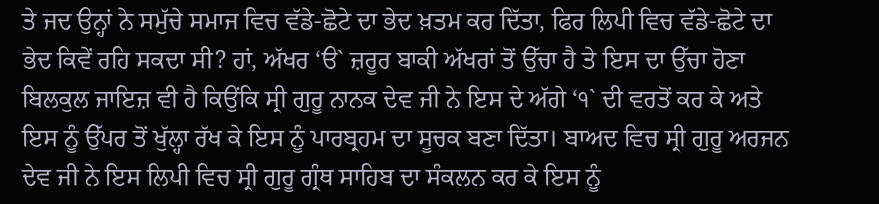ਤੇ ਜਦ ਉਨ੍ਹਾਂ ਨੇ ਸਮੁੱਚੇ ਸਮਾਜ ਵਿਚ ਵੱਡੇ-ਛੋਟੇ ਦਾ ਭੇਦ ਖ਼ਤਮ ਕਰ ਦਿੱਤਾ, ਫਿਰ ਲਿਪੀ ਵਿਚ ਵੱਡੇ-ਛੋਟੇ ਦਾ ਭੇਦ ਕਿਵੇਂ ਰਹਿ ਸਕਦਾ ਸੀ? ਹਾਂ, ਅੱਖਰ ‘ੳ` ਜ਼ਰੂਰ ਬਾਕੀ ਅੱਖਰਾਂ ਤੋਂ ਉੱਚਾ ਹੈ ਤੇ ਇਸ ਦਾ ਉੱਚਾ ਹੋਣਾ ਬਿਲਕੁਲ ਜਾਇਜ਼ ਵੀ ਹੈ ਕਿਉਂਕਿ ਸ੍ਰੀ ਗੁਰੂ ਨਾਨਕ ਦੇਵ ਜੀ ਨੇ ਇਸ ਦੇ ਅੱਗੇ ‘੧` ਦੀ ਵਰਤੋਂ ਕਰ ਕੇ ਅਤੇ ਇਸ ਨੂੰ ਉੱਪਰ ਤੋਂ ਖੁੱਲ੍ਹਾ ਰੱਖ ਕੇ ਇਸ ਨੂੰ ਪਾਰਬ੍ਰਹਮ ਦਾ ਸੂਚਕ ਬਣਾ ਦਿੱਤਾ। ਬਾਅਦ ਵਿਚ ਸ੍ਰੀ ਗੁਰੂ ਅਰਜਨ ਦੇਵ ਜੀ ਨੇ ਇਸ ਲਿਪੀ ਵਿਚ ਸ੍ਰੀ ਗੁਰੂ ਗ੍ਰੰਥ ਸਾਹਿਬ ਦਾ ਸੰਕਲਨ ਕਰ ਕੇ ਇਸ ਨੂੰ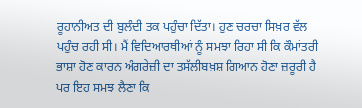ਰੂਹਾਨੀਅਤ ਦੀ ਬੁਲੰਦੀ ਤਕ ਪਹੁੰਚਾ ਦਿੱਤਾ। ਹੁਣ ਚਰਚਾ ਸਿਖ਼ਰ ਵੱਲ ਪਹੁੰਚ ਰਹੀ ਸੀ। ਮੈਂ ਵਿਦਿਆਰਥੀਆਂ ਨੂੰ ਸਮਝਾ ਰਿਹਾ ਸੀ ਕਿ ਕੌਮਾਂਤਰੀ ਭਾਸ਼ਾ ਹੋਣ ਕਾਰਨ ਅੰਗਰੇਜ਼ੀ ਦਾ ਤਸੱਲੀਬਖ਼ਸ਼ ਗਿਆਨ ਹੋਣਾ ਜ਼ਰੂਰੀ ਹੈ ਪਰ ਇਹ ਸਮਝ ਲੈਣਾ ਕਿ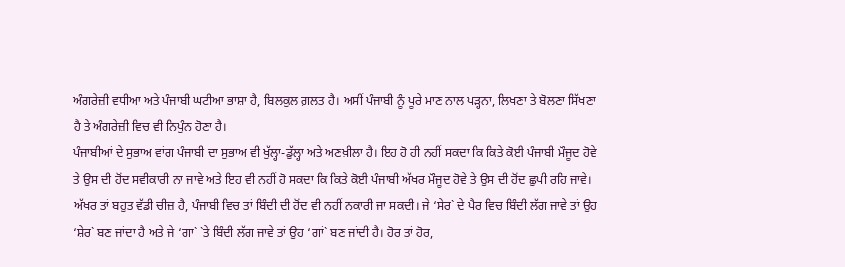ਅੰਗਰੇਜ਼ੀ ਵਧੀਆ ਅਤੇ ਪੰਜਾਬੀ ਘਟੀਆ ਭਾਸ਼ਾ ਹੈ, ਬਿਲਕੁਲ ਗ਼ਲਤ ਹੈ। ਅਸੀਂ ਪੰਜਾਬੀ ਨੂੰ ਪੂਰੇ ਮਾਣ ਨਾਲ ਪੜ੍ਹਨਾ, ਲਿਖਣਾ ਤੇ ਬੋਲਣਾ ਸਿੱਖਣਾ ਹੈ ਤੇ ਅੰਗਰੇਜ਼ੀ ਵਿਚ ਵੀ ਨਿਪੁੰਨ ਹੋਣਾ ਹੈ।
ਪੰਜਾਬੀਆਂ ਦੇ ਸੁਭਾਅ ਵਾਂਗ ਪੰਜਾਬੀ ਦਾ ਸੁਭਾਅ ਵੀ ਖੁੱਲ੍ਹਾ-ਡੁੱਲ੍ਹਾ ਅਤੇ ਅਣਖ਼ੀਲਾ ਹੈ। ਇਹ ਹੋ ਹੀ ਨਹੀਂ ਸਕਦਾ ਕਿ ਕਿਤੇ ਕੋਈ ਪੰਜਾਬੀ ਮੌਜੂਦ ਹੋਵੇ ਤੇ ਉਸ ਦੀ ਹੋਂਦ ਸਵੀਕਾਰੀ ਨਾ ਜਾਵੇ ਅਤੇ ਇਹ ਵੀ ਨਹੀਂ ਹੋ ਸਕਦਾ ਕਿ ਕਿਤੇ ਕੋਈ ਪੰਜਾਬੀ ਅੱਖਰ ਮੌਜੂਦ ਹੋਵੇ ਤੇ ਉਸ ਦੀ ਹੋਂਦ ਛੁਪੀ ਰਹਿ ਜਾਵੇ। ਅੱਖਰ ਤਾਂ ਬਹੁਤ ਵੱਡੀ ਚੀਜ਼ ਹੈ, ਪੰਜਾਬੀ ਵਿਚ ਤਾਂ ਬਿੰਦੀ ਦੀ ਹੋਂਦ ਵੀ ਨਹੀਂ ਨਕਾਰੀ ਜਾ ਸਕਦੀ। ਜੇ ‘ਸੇਰ` ਦੇ ਪੈਰ ਵਿਚ ਬਿੰਦੀ ਲੱਗ ਜਾਵੇ ਤਾਂ ਉਹ ‘ਸ਼ੇਰ` ਬਣ ਜਾਂਦਾ ਹੈ ਅਤੇ ਜੇ ‘ਗਾ` `ਤੇ ਬਿੰਦੀ ਲੱਗ ਜਾਵੇ ਤਾਂ ਉਹ ‘ਗਾਂ` ਬਣ ਜਾਂਦੀ ਹੈ। ਹੋਰ ਤਾਂ ਹੋਰ,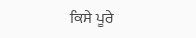ਕਿਸੇ ਪੂਰੇ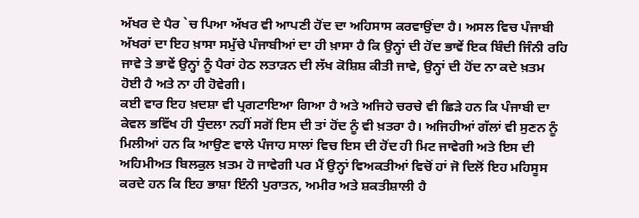ਅੱਖਰ ਦੇ ਪੈਰ `ਚ ਪਿਆ ਅੱਖਰ ਵੀ ਆਪਣੀ ਹੋਂਦ ਦਾ ਅਹਿਸਾਸ ਕਰਵਾਉਂਦਾ ਹੈ। ਅਸਲ ਵਿਚ ਪੰਜਾਬੀ ਅੱਖਰਾਂ ਦਾ ਇਹ ਖ਼ਾਸਾ ਸਮੁੱਚੇ ਪੰਜਾਬੀਆਂ ਦਾ ਹੀ ਖ਼ਾਸਾ ਹੈ ਕਿ ਉਨ੍ਹਾਂ ਦੀ ਹੋਂਦ ਭਾਵੇਂ ਇਕ ਬਿੰਦੀ ਜਿੰਨੀ ਰਹਿ ਜਾਵੇ ਤੇ ਭਾਵੇਂ ਉਨ੍ਹਾਂ ਨੂੰ ਪੈਰਾਂ ਹੇਠ ਲਤਾੜਨ ਦੀ ਲੱਖ ਕੋਸ਼ਿਸ਼ ਕੀਤੀ ਜਾਵੇ, ਉਨ੍ਹਾਂ ਦੀ ਹੋਂਦ ਨਾ ਕਦੇ ਖ਼ਤਮ ਹੋਈ ਹੈ ਅਤੇ ਨਾ ਹੀ ਹੋਵੇਗੀ।
ਕਈ ਵਾਰ ਇਹ ਖ਼ਦਸ਼ਾ ਵੀ ਪ੍ਰਗਟਾਇਆ ਗਿਆ ਹੈ ਅਤੇ ਅਜਿਹੇ ਚਰਚੇ ਵੀ ਛਿੜੇ ਹਨ ਕਿ ਪੰਜਾਬੀ ਦਾ ਕੇਵਲ ਭਵਿੱਖ ਹੀ ਧੁੰਦਲਾ ਨਹੀਂ ਸਗੋਂ ਇਸ ਦੀ ਤਾਂ ਹੋਂਦ ਨੂੰ ਵੀ ਖ਼ਤਰਾ ਹੈ। ਅਜਿਹੀਆਂ ਗੱਲਾਂ ਵੀ ਸੁਣਨ ਨੂੰ ਮਿਲੀਆਂ ਹਨ ਕਿ ਆਉਣ ਵਾਲੇ ਪੰਜਾਹ ਸਾਲਾਂ ਵਿਚ ਇਸ ਦੀ ਹੋਂਦ ਹੀ ਮਿਟ ਜਾਵੇਗੀ ਅਤੇ ਇਸ ਦੀ ਅਹਿਮੀਅਤ ਬਿਲਕੁਲ ਖ਼ਤਮ ਹੋ ਜਾਵੇਗੀ ਪਰ ਮੈਂ ਉਨ੍ਹਾਂ ਵਿਅਕਤੀਆਂ ਵਿਚੋਂ ਹਾਂ ਜੋ ਦਿਲੋਂ ਇਹ ਮਹਿਸੂਸ ਕਰਦੇ ਹਨ ਕਿ ਇਹ ਭਾਸ਼ਾ ਇੰਨੀ ਪੁਰਾਤਨ, ਅਮੀਰ ਅਤੇ ਸ਼ਕਤੀਸ਼ਾਲੀ ਹੈ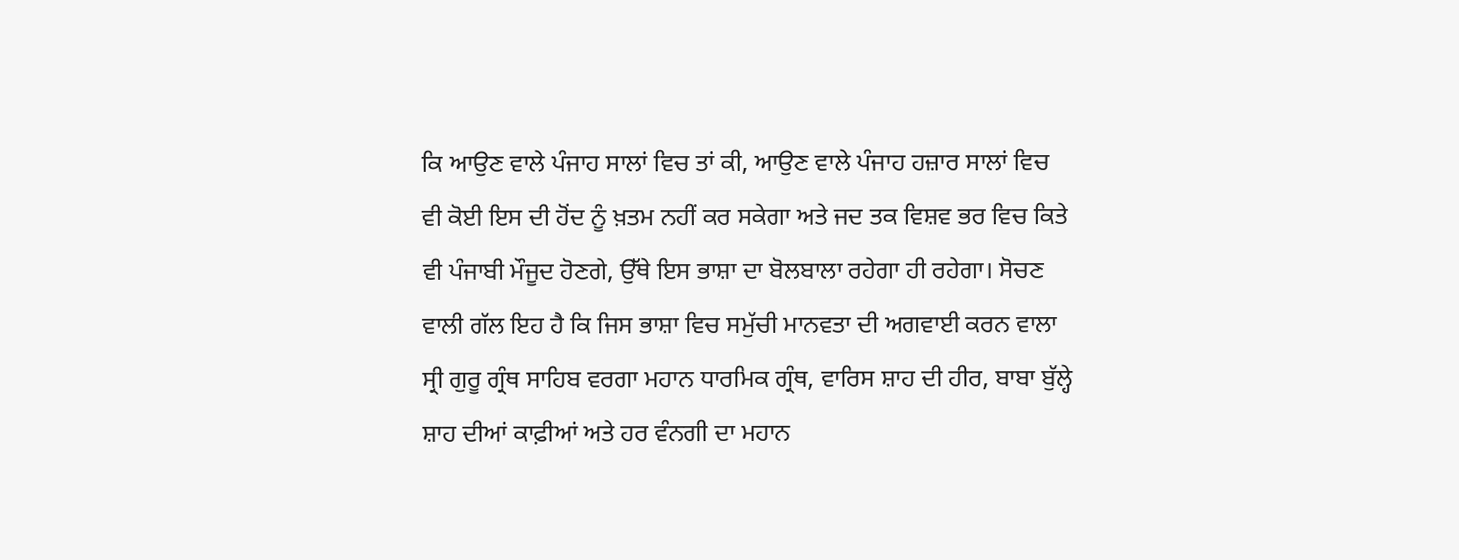ਕਿ ਆਉਣ ਵਾਲੇ ਪੰਜਾਹ ਸਾਲਾਂ ਵਿਚ ਤਾਂ ਕੀ, ਆਉਣ ਵਾਲੇ ਪੰਜਾਹ ਹਜ਼ਾਰ ਸਾਲਾਂ ਵਿਚ ਵੀ ਕੋਈ ਇਸ ਦੀ ਹੋਂਦ ਨੂੰ ਖ਼ਤਮ ਨਹੀਂ ਕਰ ਸਕੇਗਾ ਅਤੇ ਜਦ ਤਕ ਵਿਸ਼ਵ ਭਰ ਵਿਚ ਕਿਤੇ ਵੀ ਪੰਜਾਬੀ ਮੌਜੂਦ ਹੋਣਗੇ, ਉੱਥੇ ਇਸ ਭਾਸ਼ਾ ਦਾ ਬੋਲਬਾਲਾ ਰਹੇਗਾ ਹੀ ਰਹੇਗਾ। ਸੋਚਣ ਵਾਲੀ ਗੱਲ ਇਹ ਹੈ ਕਿ ਜਿਸ ਭਾਸ਼ਾ ਵਿਚ ਸਮੁੱਚੀ ਮਾਨਵਤਾ ਦੀ ਅਗਵਾਈ ਕਰਨ ਵਾਲਾ ਸ੍ਰੀ ਗੁਰੂ ਗ੍ਰੰਥ ਸਾਹਿਬ ਵਰਗਾ ਮਹਾਨ ਧਾਰਮਿਕ ਗ੍ਰੰਥ, ਵਾਰਿਸ ਸ਼ਾਹ ਦੀ ਹੀਰ, ਬਾਬਾ ਬੁੱਲ੍ਹੇ ਸ਼ਾਹ ਦੀਆਂ ਕਾਫ਼ੀਆਂ ਅਤੇ ਹਰ ਵੰਨਗੀ ਦਾ ਮਹਾਨ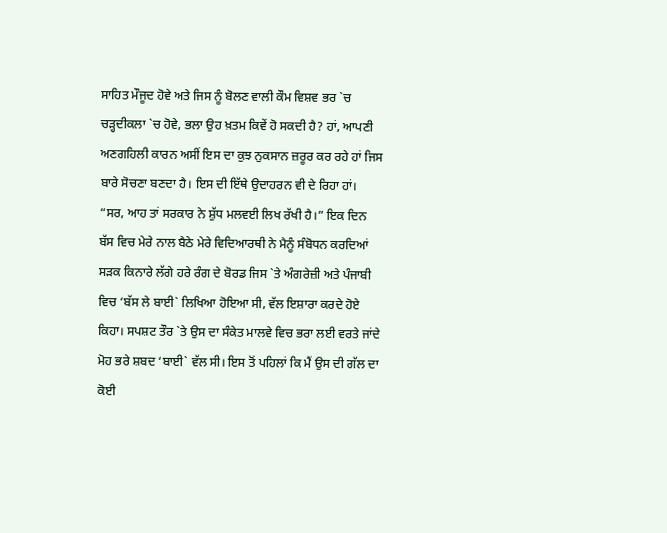ਸਾਹਿਤ ਮੌਜੂਦ ਹੋਵੇ ਅਤੇ ਜਿਸ ਨੂੰ ਬੋਲਣ ਵਾਲੀ ਕੌਮ ਵਿਸ਼ਵ ਭਰ `ਚ ਚੜ੍ਹਦੀਕਲਾ `ਚ ਹੋਵੇ, ਭਲਾ ਉਹ ਖ਼ਤਮ ਕਿਵੇਂ ਹੋ ਸਕਦੀ ਹੈ? ਹਾਂ, ਆਪਣੀ ਅਣਗਹਿਲੀ ਕਾਰਨ ਅਸੀਂ ਇਸ ਦਾ ਕੁਝ ਨੁਕਸਾਨ ਜ਼ਰੂਰ ਕਰ ਰਹੇ ਹਾਂ ਜਿਸ ਬਾਰੇ ਸੋਚਣਾ ਬਣਦਾ ਹੈ। ਇਸ ਦੀ ਇੱਥੇ ਉਦਾਹਰਨ ਵੀ ਦੇ ਰਿਹਾ ਹਾਂ।
“ਸਰ, ਆਹ ਤਾਂ ਸਰਕਾਰ ਨੇ ਸ਼ੁੱਧ ਮਲਵਈ ਲਿਖ ਰੱਖੀ ਹੈ।” ਇਕ ਦਿਨ ਬੱਸ ਵਿਚ ਮੇਰੇ ਨਾਲ ਬੈਠੇ ਮੇਰੇ ਵਿਦਿਆਰਥੀ ਨੇ ਮੈਨੂੰ ਸੰਬੋਧਨ ਕਰਦਿਆਂ ਸੜਕ ਕਿਨਾਰੇ ਲੱਗੇ ਹਰੇ ਰੰਗ ਦੇ ਬੋਰਡ ਜਿਸ `ਤੇ ਅੰਗਰੇਜ਼ੀ ਅਤੇ ਪੰਜਾਬੀ ਵਿਚ ‘ਬੱਸ ਲੇ ਬਾਈ` ਲਿਖਿਆ ਹੋਇਆ ਸੀ, ਵੱਲ ਇਸ਼ਾਰਾ ਕਰਦੇ ਹੋਏ ਕਿਹਾ। ਸਪਸ਼ਟ ਤੌਰ `ਤੇ ਉਸ ਦਾ ਸੰਕੇਤ ਮਾਲਵੇ ਵਿਚ ਭਰਾ ਲਈ ਵਰਤੇ ਜਾਂਦੇ ਮੋਹ ਭਰੇ ਸ਼ਬਦ ‘ਬਾਈ` ਵੱਲ ਸੀ। ਇਸ ਤੋਂ ਪਹਿਲਾਂ ਕਿ ਮੈਂ ਉਸ ਦੀ ਗੱਲ ਦਾ ਕੋਈ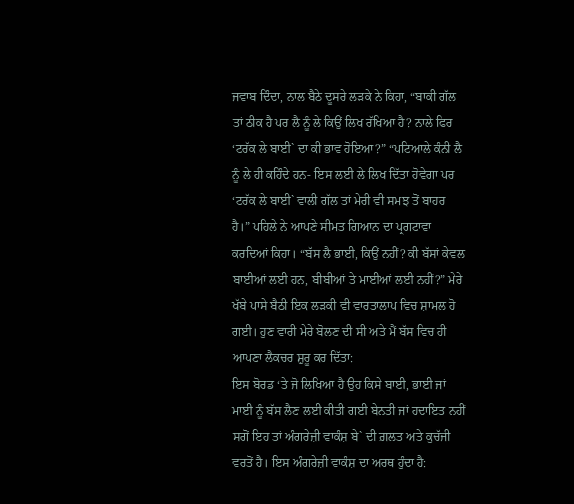ਜਵਾਬ ਦਿੰਦਾ, ਨਾਲ ਬੈਠੇ ਦੂਸਰੇ ਲੜਕੇ ਨੇ ਕਿਹਾ, “ਬਾਕੀ ਗੱਲ ਤਾਂ ਠੀਕ ਹੈ ਪਰ ਲੈ ਨੂੰ ਲੇ ਕਿਉਂ ਲਿਖ ਰੱਖਿਆ ਹੈ? ਨਾਲੇ ਫਿਰ ‘ਟਰੱਕ ਲੇ ਬਾਈ` ਦਾ ਕੀ ਭਾਵ ਹੋਇਆ?” “ਪਟਿਆਲੇ ਕੰਨੀ ਲੈ ਨੂੰ ਲੇ ਹੀ ਕਹਿੰਦੇ ਹਨ- ਇਸ ਲਈ ਲੇ ਲਿਖ ਦਿੱਤਾ ਹੋਵੇਗਾ ਪਰ ‘ਟਰੱਕ ਲੇ ਬਾਈ` ਵਾਲੀ ਗੱਲ ਤਾਂ ਮੇਰੀ ਵੀ ਸਮਝ ਤੋਂ ਬਾਹਰ ਹੈ।” ਪਹਿਲੇ ਨੇ ਆਪਣੇ ਸੀਮਤ ਗਿਆਨ ਦਾ ਪ੍ਰਗਟਾਵਾ ਕਰਦਿਆਂ ਕਿਹਾ। “ਬੱਸ ਲੈ ਭਾਈ, ਕਿਉਂ ਨਹੀਂ? ਕੀ ਬੱਸਾਂ ਕੇਵਲ ਬਾਈਆਂ ਲਈ ਹਨ, ਬੀਬੀਆਂ ਤੇ ਮਾਈਆਂ ਲਈ ਨਹੀਂ?” ਮੇਰੇ ਖੱਬੇ ਪਾਸੇ ਬੈਠੀ ਇਕ ਲੜਕੀ ਵੀ ਵਾਰਤਾਲਾਪ ਵਿਚ ਸ਼ਾਮਲ ਹੋ ਗਈ। ਹੁਣ ਵਾਰੀ ਮੇਰੇ ਬੋਲਣ ਦੀ ਸੀ ਅਤੇ ਮੈਂ ਬੱਸ ਵਿਚ ਹੀ ਆਪਣਾ ਲੈਕਚਰ ਸ਼ੁਰੂ ਕਰ ਦਿੱਤਾ:
ਇਸ ਬੋਰਡ ‘ਤੇ ਜੋ ਲਿਖਿਆ ਹੈ ਉਹ ਕਿਸੇ ਬਾਈ, ਭਾਈ ਜਾਂ ਮਾਈ ਨੂੰ ਬੱਸ ਲੈਣ ਲਈ ਕੀਤੀ ਗਈ ਬੇਨਤੀ ਜਾਂ ਹਦਾਇਤ ਨਹੀਂ ਸਗੋਂ ਇਹ ਤਾਂ ਅੰਗਰੇਜ਼ੀ ਵਾਕੰਸ਼ ਬੇ` ਦੀ ਗ਼ਲਤ ਅਤੇ ਕੁਚੱਜੀ ਵਰਤੋਂ ਹੈ। ਇਸ ਅੰਗਰੇਜ਼ੀ ਵਾਕੰਸ਼ ਦਾ ਅਰਥ ਹੁੰਦਾ ਹੈ: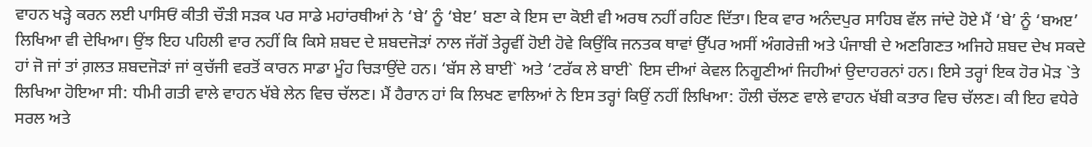ਵਾਹਨ ਖੜ੍ਹੇ ਕਰਨ ਲਈ ਪਾਸਿਓਂ ਕੀਤੀ ਚੌੜੀ ਸੜਕ ਪਰ ਸਾਡੇ ਮਹਾਂਰਥੀਆਂ ਨੇ ‘ਬੇ’ ਨੂੰ ‘ਬੇੲ’ ਬਣਾ ਕੇ ਇਸ ਦਾ ਕੋਈ ਵੀ ਅਰਥ ਨਹੀਂ ਰਹਿਣ ਦਿੱਤਾ। ਇਕ ਵਾਰ ਅਨੰਦਪੁਰ ਸਾਹਿਬ ਵੱਲ ਜਾਂਦੇ ਹੋਏ ਮੈਂ ‘ਬੇ’ ਨੂੰ ‘ਬਅੲ’ ਲਿਖਿਆ ਵੀ ਦੇਖਿਆ। ਉਂਝ ਇਹ ਪਹਿਲੀ ਵਾਰ ਨਹੀਂ ਕਿ ਕਿਸੇ ਸ਼ਬਦ ਦੇ ਸ਼ਬਦਜੋੜਾਂ ਨਾਲ ਜੱਗੋਂ ਤੇਰ੍ਹਵੀਂ ਹੋਈ ਹੋਵੇ ਕਿਉਂਕਿ ਜਨਤਕ ਥਾਵਾਂ ਉੱਪਰ ਅਸੀਂ ਅੰਗਰੇਜ਼ੀ ਅਤੇ ਪੰਜਾਬੀ ਦੇ ਅਣਗਿਣਤ ਅਜਿਹੇ ਸ਼ਬਦ ਦੇਖ ਸਕਦੇ ਹਾਂ ਜੋ ਜਾਂ ਤਾਂ ਗ਼ਲਤ ਸ਼ਬਦਜੋੜਾਂ ਜਾਂ ਕੁਚੱਜੀ ਵਰਤੋਂ ਕਾਰਨ ਸਾਡਾ ਮੂੰਹ ਚਿੜਾਉਂਦੇ ਹਨ। ‘ਬੱਸ ਲੇ ਬਾਈ` ਅਤੇ ‘ਟਰੱਕ ਲੇ ਬਾਈ` ਇਸ ਦੀਆਂ ਕੇਵਲ ਨਿਗੂਣੀਆਂ ਜਿਹੀਆਂ ਉਦਾਹਰਨਾਂ ਹਨ। ਇਸੇ ਤਰ੍ਹਾਂ ਇਕ ਹੋਰ ਮੋੜ `ਤੇ ਲਿਖਿਆ ਹੋਇਆ ਸੀ: ਧੀਮੀ ਗਤੀ ਵਾਲੇ ਵਾਹਨ ਖੱਬੇ ਲੇਨ ਵਿਚ ਚੱਲਣ। ਮੈਂ ਹੈਰਾਨ ਹਾਂ ਕਿ ਲਿਖਣ ਵਾਲਿਆਂ ਨੇ ਇਸ ਤਰ੍ਹਾਂ ਕਿਉਂ ਨਹੀਂ ਲਿਖਿਆ: ਹੌਲੀ ਚੱਲਣ ਵਾਲੇ ਵਾਹਨ ਖੱਬੀ ਕਤਾਰ ਵਿਚ ਚੱਲਣ। ਕੀ ਇਹ ਵਧੇਰੇ ਸਰਲ ਅਤੇ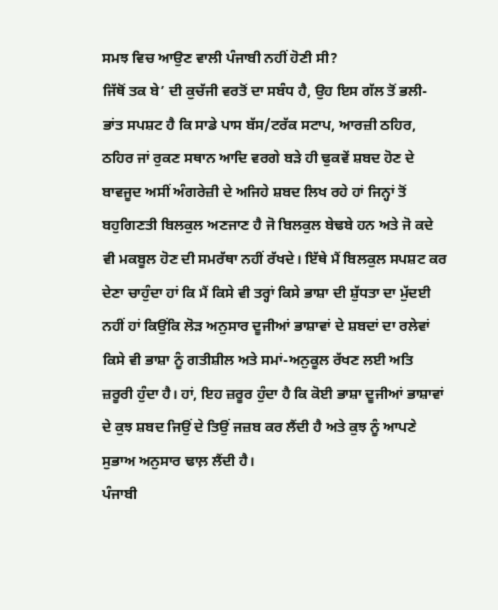ਸਮਝ ਵਿਚ ਆਉਣ ਵਾਲੀ ਪੰਜਾਬੀ ਨਹੀਂ ਹੋਣੀ ਸੀ?
ਜਿੱਥੋਂ ਤਕ ਬੇ’ ਦੀ ਕੁਚੱਜੀ ਵਰਤੋਂ ਦਾ ਸਬੰਧ ਹੈ, ਉਹ ਇਸ ਗੱਲ ਤੋਂ ਭਲੀ-ਭਾਂਤ ਸਪਸ਼ਟ ਹੈ ਕਿ ਸਾਡੇ ਪਾਸ ਬੱਸ/ਟਰੱਕ ਸਟਾਪ, ਆਰਜ਼ੀ ਠਹਿਰ, ਠਹਿਰ ਜਾਂ ਰੁਕਣ ਸਥਾਨ ਆਦਿ ਵਰਗੇ ਬੜੇ ਹੀ ਢੁਕਵੇਂ ਸ਼ਬਦ ਹੋਣ ਦੇ ਬਾਵਜੂਦ ਅਸੀਂ ਅੰਗਰੇਜ਼ੀ ਦੇ ਅਜਿਹੇ ਸ਼ਬਦ ਲਿਖ ਰਹੇ ਹਾਂ ਜਿਨ੍ਹਾਂ ਤੋਂ ਬਹੁਗਿਣਤੀ ਬਿਲਕੁਲ ਅਣਜਾਣ ਹੈ ਜੋ ਬਿਲਕੁਲ ਬੇਢਬੇ ਹਨ ਅਤੇ ਜੋ ਕਦੇ ਵੀ ਮਕਬੂਲ ਹੋਣ ਦੀ ਸਮਰੱਥਾ ਨਹੀਂ ਰੱਖਦੇ। ਇੱਥੇ ਮੈਂ ਬਿਲਕੁਲ ਸਪਸ਼ਟ ਕਰ ਦੇਣਾ ਚਾਹੁੰਦਾ ਹਾਂ ਕਿ ਮੈਂ ਕਿਸੇ ਵੀ ਤਰ੍ਹਾਂ ਕਿਸੇ ਭਾਸ਼ਾ ਦੀ ਸ਼ੁੱਧਤਾ ਦਾ ਮੁੱਦਈ ਨਹੀਂ ਹਾਂ ਕਿਉਂਕਿ ਲੋੜ ਅਨੁਸਾਰ ਦੂਜੀਆਂ ਭਾਸ਼ਾਵਾਂ ਦੇ ਸ਼ਬਦਾਂ ਦਾ ਰਲੇਵਾਂ ਕਿਸੇ ਵੀ ਭਾਸ਼ਾ ਨੂੰ ਗਤੀਸ਼ੀਲ ਅਤੇ ਸਮਾਂ-ਅਨੁਕੂਲ ਰੱਖਣ ਲਈ ਅਤਿ ਜ਼ਰੂਰੀ ਹੁੰਦਾ ਹੈ। ਹਾਂ, ਇਹ ਜ਼ਰੂਰ ਹੁੰਦਾ ਹੈ ਕਿ ਕੋਈ ਭਾਸ਼ਾ ਦੂਜੀਆਂ ਭਾਸ਼ਾਵਾਂ ਦੇ ਕੁਝ ਸ਼ਬਦ ਜਿਉਂ ਦੇ ਤਿਉਂ ਜਜ਼ਬ ਕਰ ਲੈਂਦੀ ਹੈ ਅਤੇ ਕੁਝ ਨੂੰ ਆਪਣੇ ਸੁਭਾਅ ਅਨੁਸਾਰ ਢਾਲ਼ ਲੈਂਦੀ ਹੈ।
ਪੰਜਾਬੀ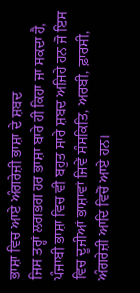ਭਾਸ਼ਾ ਵਿਚ ਆਏ ਅੰਗਰੇਜ਼ੀ ਭਾਸ਼ਾ ਦੇ ਸ਼ਬਦ
ਜਿਸ ਤਰ੍ਹਾਂ ਲਗਭਗ ਹਰ ਭਾਸ਼ਾ ਬਾਰੇ ਹੀ ਕਿਹਾ ਜਾ ਸਕਦਾ ਹੈ, ਪੰਜਾਬੀ ਭਾਸ਼ਾ ਵਿਚ ਵੀ ਬਹੁਤ ਸਾਰੇ ਸ਼ਬਦ ਅਜਿਹੇ ਹਨ ਜੋ ਇਸ ਵਿਚ ਦੂਜੀਆਂ ਭਾਸ਼ਾਵਾਂ ਜਿਵੇਂ ਸੰਸਕਿਤਿ, ਅਰਬੀ, ਫ਼ਾਰਸੀ, ਅੰਗਰੇਜ਼ੀ ਆਦਿ ਵਿਚੋਂ ਆਏ ਹਨ।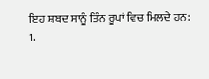ਇਹ ਸ਼ਬਦ ਸਾਨੂੰ ਤਿੰਨ ਰੂਪਾਂ ਵਿਚ ਮਿਲਦੇ ਹਨ:
1.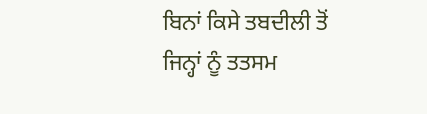ਬਿਨਾਂ ਕਿਸੇ ਤਬਦੀਲੀ ਤੋਂ ਜਿਨ੍ਹਾਂ ਨੂੰ ਤਤਸਮ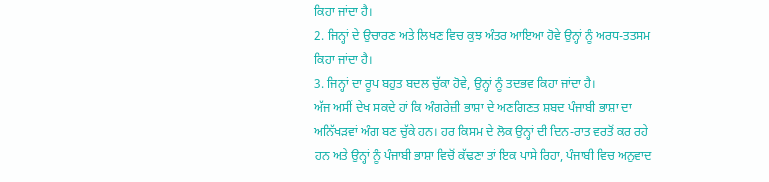ਕਿਹਾ ਜਾਂਦਾ ਹੈ।
2. ਜਿਨ੍ਹਾਂ ਦੇ ਉਚਾਰਣ ਅਤੇ ਲਿਖਣ ਵਿਚ ਕੁਝ ਅੰਤਰ ਆਇਆ ਹੋਵੇ ਉਨ੍ਹਾਂ ਨੂੰ ਅਰਧ-ਤਤਸਮ ਕਿਹਾ ਜਾਂਦਾ ਹੈ।
3. ਜਿਨ੍ਹਾਂ ਦਾ ਰੂਪ ਬਹੁਤ ਬਦਲ ਚੁੱਕਾ ਹੋਵੇ, ਉਨ੍ਹਾਂ ਨੂੰ ਤਦਭਵ ਕਿਹਾ ਜਾਂਦਾ ਹੈ।
ਅੱਜ ਅਸੀਂ ਦੇਖ ਸਕਦੇ ਹਾਂ ਕਿ ਅੰਗਰੇਜ਼ੀ ਭਾਸ਼ਾ ਦੇ ਅਣਗਿਣਤ ਸ਼ਬਦ ਪੰਜਾਬੀ ਭਾਸ਼ਾ ਦਾ ਅਨਿੱਖੜਵਾਂ ਅੰਗ ਬਣ ਚੁੱਕੇ ਹਨ। ਹਰ ਕਿਸਮ ਦੇ ਲੋਕ ਉਨ੍ਹਾਂ ਦੀ ਦਿਨ-ਰਾਤ ਵਰਤੋਂ ਕਰ ਰਹੇ ਹਨ ਅਤੇ ਉਨ੍ਹਾਂ ਨੂੰ ਪੰਜਾਬੀ ਭਾਸ਼ਾ ਵਿਚੋਂ ਕੱਢਣਾ ਤਾਂ ਇਕ ਪਾਸੇ ਰਿਹਾ, ਪੰਜਾਬੀ ਵਿਚ ਅਨੁਵਾਦ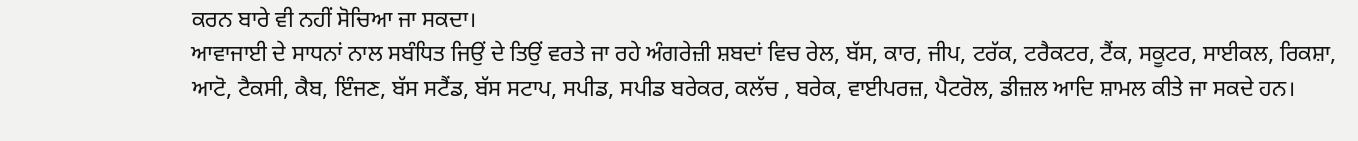ਕਰਨ ਬਾਰੇ ਵੀ ਨਹੀਂ ਸੋਚਿਆ ਜਾ ਸਕਦਾ।
ਆਵਾਜਾਈ ਦੇ ਸਾਧਨਾਂ ਨਾਲ ਸਬੰਧਿਤ ਜਿਉਂ ਦੇ ਤਿਉਂ ਵਰਤੇ ਜਾ ਰਹੇ ਅੰਗਰੇਜ਼ੀ ਸ਼ਬਦਾਂ ਵਿਚ ਰੇਲ, ਬੱਸ, ਕਾਰ, ਜੀਪ, ਟਰੱਕ, ਟਰੈਕਟਰ, ਟੈਂਕ, ਸਕੂਟਰ, ਸਾਈਕਲ, ਰਿਕਸ਼ਾ, ਆਟੋ, ਟੈਕਸੀ, ਕੈਬ, ਇੰਜਣ, ਬੱਸ ਸਟੈਂਡ, ਬੱਸ ਸਟਾਪ, ਸਪੀਡ, ਸਪੀਡ ਬਰੇਕਰ, ਕਲੱਚ , ਬਰੇਕ, ਵਾਈਪਰਜ਼, ਪੈਟਰੋਲ, ਡੀਜ਼ਲ ਆਦਿ ਸ਼ਾਮਲ ਕੀਤੇ ਜਾ ਸਕਦੇ ਹਨ।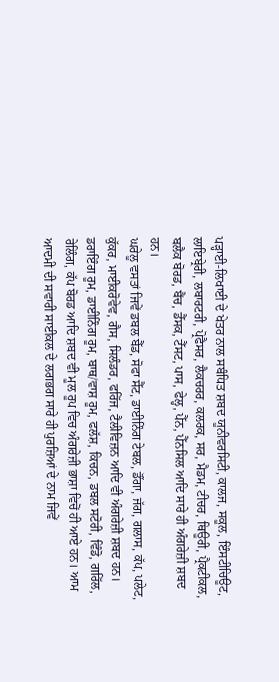ਪੜ੍ਹਾਈ-ਲਿਖਾਈ ਦੇ ਖੇਤਰ ਨਾਲ ਸਬੰਧਿਤ ਸ਼ਬਦ ਯੂਨੀਵਰਸਿਟੀ, ਕਾਲਜ, ਸਕੂਲ, ਇੰਸਟੀਚਿਊਟ, ਲਾਇਬ੍ਰੇਰੀ, ਲਬਾਰਟਰੀ, ਪ੍ਰੋਫੈਸਰ, ਲੈਕਚਰਰ, ਕਲਰਕ, ਸਰ, ਮੈਡਮ, ਟੀਚਰ, ਥਿਊਰੀ, ਪ੍ਰੈਕਟੀਕਲ, ਬਲੈਕ ਬੋਰਡ, ਬੈਂਚ, ਡੈੱਸਕ, ਟੈੱਸਟ, ਪਾਸ, ਫੇਲ੍ਹ, ਪੈੱਨ, ਪੈੱਨਸਿਲ ਆਦਿ ਸਾਰੇ ਹੀ ਅੰਗਰੇਜ਼ੀ ਸ਼ਬਦ ਹਨ।
ਘਰੇਲੂ ਵਸਤਾਂ ਜਿਵੇਂ ਡਬਲ ਬੈੱਡ, ਸੋਫਾ ਸੈੱਟ, ਡਾਈਨਿੰਗ ਟੇਬਲ, ਡੌਂਗਾ, ਜੱਗ, ਗਲਾਸ, ਕੱਪ, ਪਲੇਟ, ਕੁੱਕਰ, ਮਾਈਕਰੋਵੇਵ, ਗੈਸ, ਸਿਲੰਡਰ, ਫਰਿੱਜ, ਟੈਲੀਵਿਜ਼ਨ ਆਦਿ ਵੀ ਅੰਗਰੇਜ਼ੀ ਸ਼ਬਦ ਹਨ। ਡਰਾਇੰਗ ਰੂਮ, ਡਾਈਨਿੰਗ ਰੂਮ, ਬਾਥ/ਵਾਸ਼ ਰੂਮ, ਫਲੱਸ਼, ਕਿਚਨ, ਡਬਲ ਸਟੋਰੀ, ਵਿੰਡੋ, ਗਰਿੱਲ, ਰੇਲਿੰਗ, ਕੱਪ ਬੋਰਡ ਆਦਿ ਸ਼ਬਦ ਵੀ ਮੂਲ ਰੂਪ ਵਿਚ ਅੰਗਰੇਜ਼ੀ ਭਾਸ਼ਾ ਵਿਚੋਂ ਹੀ ਆਏ ਹਨ। ਆਮ ਆਦਮੀ ਦੀ ਸਵਾਰੀ ਸਾਈਕਲ ਦੇ ਲਗਭਗ ਸਾਰੇ ਹੀ ਪੁਰਜ਼ਿਆਂ ਦੇ ਨਾਮ ਜਿਵੇਂ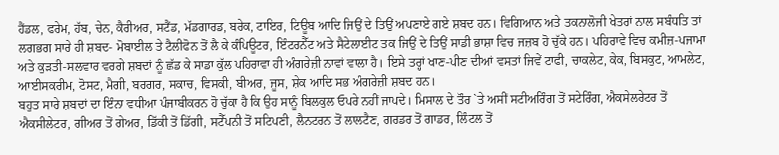ਹੈਂਡਲ, ਫਰੇਮ, ਹੱਬ, ਚੇਨ, ਕੈਰੀਅਰ, ਸਟੈਂਡ, ਮੱਡਗਾਰਡ, ਬਰੇਕ, ਟਾਇਰ, ਟਿਊਬ ਆਦਿ ਜਿਉਂ ਦੇ ਤਿਉਂ ਅਪਣਾਏ ਗਏ ਸ਼ਬਦ ਹਨ। ਵਿਗਿਆਨ ਅਤੇ ਤਕਨਾਲੋਜੀ ਖੇਤਰਾਂ ਨਾਲ ਸਬੰਧਤਿ ਤਾਂ ਲਗਭਗ ਸਾਰੇ ਹੀ ਸ਼ਬਦ- ਮੋਬਾਈਲ ਤੇ ਟੈਲੀਫੋਨ ਤੋਂ ਲੈ ਕੇ ਕੰਪਿਊਟਰ, ਇੰਟਰਨੈੱਟ ਅਤੇ ਸੈਟੇਲਾਈਟ ਤਕ ਜਿਉਂ ਦੇ ਤਿਉਂ ਸਾਡੀ ਭਾਸ਼ਾ ਵਿਚ ਜਜ਼ਬ ਹੋ ਚੁੱਕੇ ਹਨ। ਪਹਿਰਾਵੇ ਵਿਚ ਕਮੀਜ਼-ਪਜਾਮਾ ਅਤੇ ਕੁੜਤੀ-ਸਲਵਾਰ ਵਰਗੇ ਸ਼ਬਦਾਂ ਨੂੰ ਛੱਡ ਕੇ ਸਾਡਾ ਕੁੱਲ ਪਹਿਰਾਵਾ ਹੀ ਅੰਗਰੇਜ਼ੀ ਨਾਵਾਂ ਵਾਲਾ ਹੈ। ਇਸੇ ਤਰ੍ਹਾਂ ਖਾਣ-ਪੀਣ ਦੀਆਂ ਵਸਤਾਂ ਜਿਵੇਂ ਟਾਫੀ, ਚਾਕਲੇਟ, ਕੇਕ, ਬਿਸਕੁਟ, ਆਮਲੇਟ, ਆਈਸਕਰੀਮ, ਟੋਸਟ, ਮੈਗੀ, ਬਰਗਰ, ਸਕਾਚ, ਵਿਸਕੀ, ਬੀਅਰ, ਜੂਸ, ਸ਼ੇਕ ਆਦਿ ਸਭ ਅੰਗਰੇਜ਼ੀ ਸ਼ਬਦ ਹਨ।
ਬਹੁਤ ਸਾਰੇ ਸ਼ਬਦਾਂ ਦਾ ਇੰਨਾ ਵਧੀਆ ਪੰਜਾਬੀਕਰਨ ਹੋ ਚੁੱਕਾ ਹੈ ਕਿ ਉਹ ਸਾਨੂੰ ਬਿਲਕੁਲ ਓਪਰੇ ਨਹੀਂ ਜਾਪਦੇ। ਮਿਸਾਲ ਦੇ ਤੌਰ `ਤੇ ਅਸੀਂ ਸਟੀਅਰਿੰਗ ਤੋਂ ਸਟੇਰਿੰਗ, ਐਕਸੇਲਰੇਟਰ ਤੋਂ ਐਕਸੀਲੇਟਰ, ਗੀਅਰ ਤੋਂ ਗੇਅਰ, ਡਿੱਕੀ ਤੋਂ ਡਿੱਗੀ, ਸਟੈੱਪਨੀ ਤੋਂ ਸਟਿਪਣੀ, ਲੈਨਟਰਨ ਤੋਂ ਲਾਲਟੈਣ, ਗਰਡਰ ਤੋਂ ਗਾਡਰ, ਲਿੰਟਲ ਤੋਂ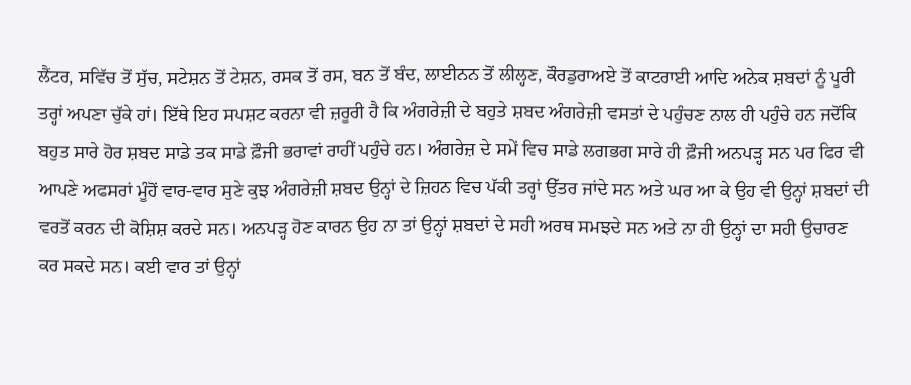ਲੈਂਟਰ, ਸਵਿੱਚ ਤੋਂ ਸੁੱਚ, ਸਟੇਸ਼ਨ ਤੋਂ ਟੇਸ਼ਨ, ਰਸਕ ਤੋਂ ਰਸ, ਬਨ ਤੋਂ ਬੰਦ, ਲਾਈਨਨ ਤੋਂ ਲੀਲ੍ਹਣ, ਕੌਰਡੁਰਾਅਏ ਤੋਂ ਕਾਟਰਾਈ ਆਦਿ ਅਨੇਕ ਸ਼ਬਦਾਂ ਨੂੰ ਪੂਰੀ ਤਰ੍ਹਾਂ ਅਪਣਾ ਚੁੱਕੇ ਹਾਂ। ਇੱਥੇ ਇਹ ਸਪਸ਼ਟ ਕਰਨਾ ਵੀ ਜ਼ਰੂਰੀ ਹੈ ਕਿ ਅੰਗਰੇਜ਼ੀ ਦੇ ਬਹੁਤੇ ਸ਼ਬਦ ਅੰਗਰੇਜ਼ੀ ਵਸਤਾਂ ਦੇ ਪਹੁੰਚਣ ਨਾਲ ਹੀ ਪਹੁੰਚੇ ਹਨ ਜਦੋਂਕਿ ਬਹੁਤ ਸਾਰੇ ਹੋਰ ਸ਼ਬਦ ਸਾਡੇ ਤਕ ਸਾਡੇ ਫ਼ੌਜੀ ਭਰਾਵਾਂ ਰਾਹੀਂ ਪਹੁੰਚੇ ਹਨ। ਅੰਗਰੇਜ਼ ਦੇ ਸਮੇਂ ਵਿਚ ਸਾਡੇ ਲਗਭਗ ਸਾਰੇ ਹੀ ਫ਼ੌਜੀ ਅਨਪੜ੍ਹ ਸਨ ਪਰ ਫਿਰ ਵੀ ਆਪਣੇ ਅਫਸਰਾਂ ਮੂੰਹੋਂ ਵਾਰ-ਵਾਰ ਸੁਣੇ ਕੁਝ ਅੰਗਰੇਜ਼ੀ ਸ਼ਬਦ ਉਨ੍ਹਾਂ ਦੇ ਜ਼ਿਹਨ ਵਿਚ ਪੱਕੀ ਤਰ੍ਹਾਂ ਉੱਤਰ ਜਾਂਦੇ ਸਨ ਅਤੇ ਘਰ ਆ ਕੇ ਉਹ ਵੀ ਉਨ੍ਹਾਂ ਸ਼ਬਦਾਂ ਦੀ ਵਰਤੋਂ ਕਰਨ ਦੀ ਕੋਸ਼ਿਸ਼ ਕਰਦੇ ਸਨ। ਅਨਪੜ੍ਹ ਹੋਣ ਕਾਰਨ ਉਹ ਨਾ ਤਾਂ ਉਨ੍ਹਾਂ ਸ਼ਬਦਾਂ ਦੇ ਸਹੀ ਅਰਥ ਸਮਝਦੇ ਸਨ ਅਤੇ ਨਾ ਹੀ ਉਨ੍ਹਾਂ ਦਾ ਸਹੀ ਉਚਾਰਣ ਕਰ ਸਕਦੇ ਸਨ। ਕਈ ਵਾਰ ਤਾਂ ਉਨ੍ਹਾਂ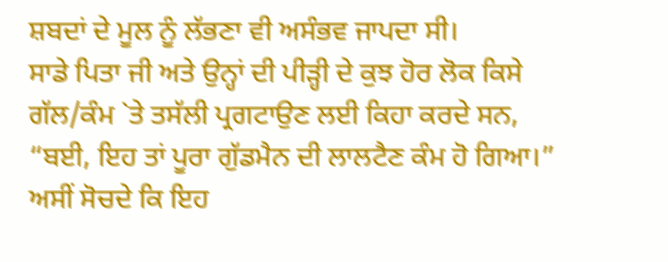ਸ਼ਬਦਾਂ ਦੇ ਮੂਲ ਨੂੰ ਲੱਭਣਾ ਵੀ ਅਸੰਭਵ ਜਾਪਦਾ ਸੀ।
ਸਾਡੇ ਪਿਤਾ ਜੀ ਅਤੇ ਉਨ੍ਹਾਂ ਦੀ ਪੀੜ੍ਹੀ ਦੇ ਕੁਝ ਹੋਰ ਲੋਕ ਕਿਸੇ ਗੱਲ/ਕੰਮ `ਤੇ ਤਸੱਲੀ ਪ੍ਰਗਟਾਉਣ ਲਈ ਕਿਹਾ ਕਰਦੇ ਸਨ, “ਬਈ, ਇਹ ਤਾਂ ਪੂਰਾ ਗੁੱਡਮੈਨ ਦੀ ਲਾਲਟੈਣ ਕੰਮ ਹੋ ਗਿਆ।” ਅਸੀਂ ਸੋਚਦੇ ਕਿ ਇਹ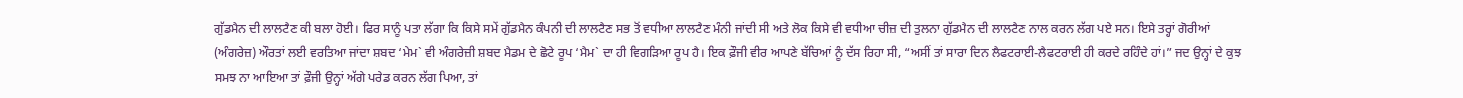ਗੁੱਡਮੈਨ ਦੀ ਲਾਲਟੈਣ ਕੀ ਬਲਾ ਹੋਈ। ਫਿਰ ਸਾਨੂੰ ਪਤਾ ਲੱਗਾ ਕਿ ਕਿਸੇ ਸਮੇਂ ਗੁੱਡਮੈਨ ਕੰਪਨੀ ਦੀ ਲਾਲਟੈਣ ਸਭ ਤੋਂ ਵਧੀਆ ਲਾਲਟੈਣ ਮੰਨੀ ਜਾਂਦੀ ਸੀ ਅਤੇ ਲੋਕ ਕਿਸੇ ਵੀ ਵਧੀਆ ਚੀਜ਼ ਦੀ ਤੁਲਨਾ ਗੁੱਡਮੈਨ ਦੀ ਲਾਲਟੈਣ ਨਾਲ ਕਰਨ ਲੱਗ ਪਏ ਸਨ। ਇਸੇ ਤਰ੍ਹਾਂ ਗੋਰੀਆਂ (ਅੰਗਰੇਜ਼) ਔਰਤਾਂ ਲਈ ਵਰਤਿਆ ਜਾਂਦਾ ਸ਼ਬਦ ‘ਮੇਮ` ਵੀ ਅੰਗਰੇਜ਼ੀ ਸ਼ਬਦ ਮੈਡਮ ਦੇ ਛੋਟੇ ਰੂਪ ‘ਮੈਮ` ਦਾ ਹੀ ਵਿਗੜਿਆ ਰੂਪ ਹੈ। ਇਕ ਫ਼ੌਜੀ ਵੀਰ ਆਪਣੇ ਬੱਚਿਆਂ ਨੂੰ ਦੱਸ ਰਿਹਾ ਸੀ, “ਅਸੀਂ ਤਾਂ ਸਾਰਾ ਦਿਨ ਲੈਫਟਰਾਈ-ਲੈਫਟਰਾਈ ਹੀ ਕਰਦੇ ਰਹਿੰਦੇ ਹਾਂ।” ਜਦ ਉਨ੍ਹਾਂ ਦੇ ਕੁਝ ਸਮਝ ਨਾ ਆਇਆ ਤਾਂ ਫ਼ੌਜੀ ਉਨ੍ਹਾਂ ਅੱਗੇ ਪਰੇਡ ਕਰਨ ਲੱਗ ਪਿਆ, ਤਾਂ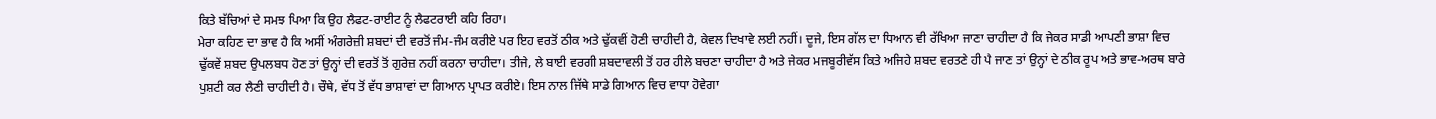ਕਿਤੇ ਬੱਚਿਆਂ ਦੇ ਸਮਝ ਪਿਆ ਕਿ ਉਹ ਲੈਫਟ-ਰਾਈਟ ਨੂੰ ਲੈਫਟਰਾਈ ਕਹਿ ਰਿਹਾ।
ਮੇਰਾ ਕਹਿਣ ਦਾ ਭਾਵ ਹੈ ਕਿ ਅਸੀਂ ਅੰਗਰੇਜ਼ੀ ਸ਼ਬਦਾਂ ਦੀ ਵਰਤੋਂ ਜੰਮ-ਜੰਮ ਕਰੀਏ ਪਰ ਇਹ ਵਰਤੋਂ ਠੀਕ ਅਤੇ ਢੁੱਕਵੀਂ ਹੋਣੀ ਚਾਹੀਦੀ ਹੈ, ਕੇਵਲ ਦਿਖਾਵੇ ਲਈ ਨਹੀਂ। ਦੂਜੇ, ਇਸ ਗੱਲ ਦਾ ਧਿਆਨ ਵੀ ਰੱਖਿਆ ਜਾਣਾ ਚਾਹੀਦਾ ਹੈ ਕਿ ਜੇਕਰ ਸਾਡੀ ਆਪਣੀ ਭਾਸ਼ਾ ਵਿਚ ਢੁੱਕਵੇਂ ਸ਼ਬਦ ਉਪਲਬਧ ਹੋਣ ਤਾਂ ਉਨ੍ਹਾਂ ਦੀ ਵਰਤੋਂ ਤੋਂ ਗੁਰੇਜ਼ ਨਹੀਂ ਕਰਨਾ ਚਾਹੀਦਾ। ਤੀਜੇ, ਲੇ ਬਾਈ ਵਰਗੀ ਸ਼ਬਦਾਵਲੀ ਤੋਂ ਹਰ ਹੀਲੇ ਬਚਣਾ ਚਾਹੀਦਾ ਹੈ ਅਤੇ ਜੇਕਰ ਮਜਬੂਰੀਵੱਸ ਕਿਤੇ ਅਜਿਹੇ ਸ਼ਬਦ ਵਰਤਣੇ ਹੀ ਪੈ ਜਾਣ ਤਾਂ ਉਨ੍ਹਾਂ ਦੇ ਠੀਕ ਰੂਪ ਅਤੇ ਭਾਵ-ਅਰਥ ਬਾਰੇ ਪੁਸ਼ਟੀ ਕਰ ਲੈਣੀ ਚਾਹੀਦੀ ਹੈ। ਚੌਥੇ, ਵੱਧ ਤੋਂ ਵੱਧ ਭਾਸ਼ਾਵਾਂ ਦਾ ਗਿਆਨ ਪ੍ਰਾਪਤ ਕਰੀਏ। ਇਸ ਨਾਲ ਜਿੱਥੇ ਸਾਡੇ ਗਿਆਨ ਵਿਚ ਵਾਧਾ ਹੋਵੇਗਾ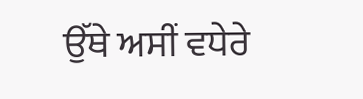ਉੱਥੇ ਅਸੀਂ ਵਧੇਰੇ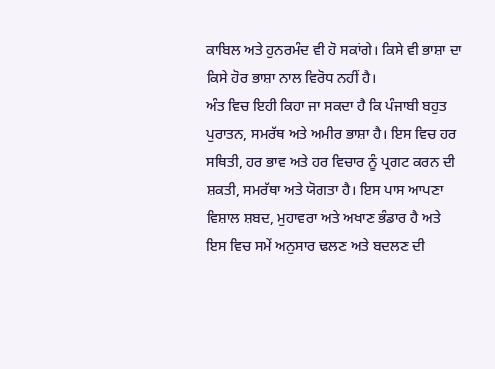ਕਾਬਿਲ ਅਤੇ ਹੁਨਰਮੰਦ ਵੀ ਹੋ ਸਕਾਂਗੇ। ਕਿਸੇ ਵੀ ਭਾਸ਼ਾ ਦਾ ਕਿਸੇ ਹੋਰ ਭਾਸ਼ਾ ਨਾਲ ਵਿਰੋਧ ਨਹੀਂ ਹੈ।
ਅੰਤ ਵਿਚ ਇਹੀ ਕਿਹਾ ਜਾ ਸਕਦਾ ਹੈ ਕਿ ਪੰਜਾਬੀ ਬਹੁਤ ਪੁਰਾਤਨ, ਸਮਰੱਥ ਅਤੇ ਅਮੀਰ ਭਾਸ਼ਾ ਹੈ। ਇਸ ਵਿਚ ਹਰ ਸਥਿਤੀ, ਹਰ ਭਾਵ ਅਤੇ ਹਰ ਵਿਚਾਰ ਨੂੰ ਪ੍ਰਗਟ ਕਰਨ ਦੀ ਸ਼ਕਤੀ, ਸਮਰੱਥਾ ਅਤੇ ਯੋਗਤਾ ਹੈ। ਇਸ ਪਾਸ ਆਪਣਾ ਵਿਸ਼ਾਲ ਸ਼ਬਦ, ਮੁਹਾਵਰਾ ਅਤੇ ਅਖਾਣ ਭੰਡਾਰ ਹੈ ਅਤੇ ਇਸ ਵਿਚ ਸਮੇਂ ਅਨੁਸਾਰ ਢਲਣ ਅਤੇ ਬਦਲਣ ਦੀ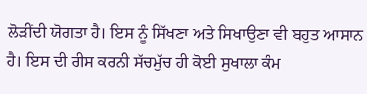ਲੋੜੀਂਦੀ ਯੋਗਤਾ ਹੈ। ਇਸ ਨੂੰ ਸਿੱਖਣਾ ਅਤੇ ਸਿਖਾਉਣਾ ਵੀ ਬਹੁਤ ਆਸਾਨ ਹੈ। ਇਸ ਦੀ ਰੀਸ ਕਰਨੀ ਸੱਚਮੁੱਚ ਹੀ ਕੋਈ ਸੁਖਾਲਾ ਕੰਮ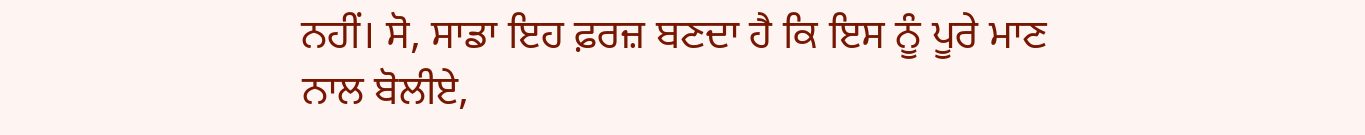ਨਹੀਂ। ਸੋ, ਸਾਡਾ ਇਹ ਫ਼ਰਜ਼ ਬਣਦਾ ਹੈ ਕਿ ਇਸ ਨੂੰ ਪੂਰੇ ਮਾਣ ਨਾਲ ਬੋਲੀਏ,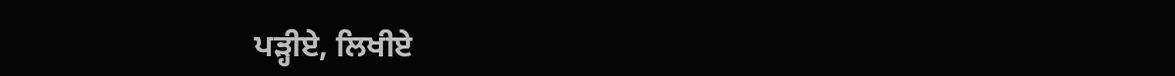ਪੜ੍ਹੀਏ, ਲਿਖੀਏ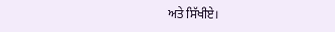ਅਤੇ ਸਿੱਖੀਏ।